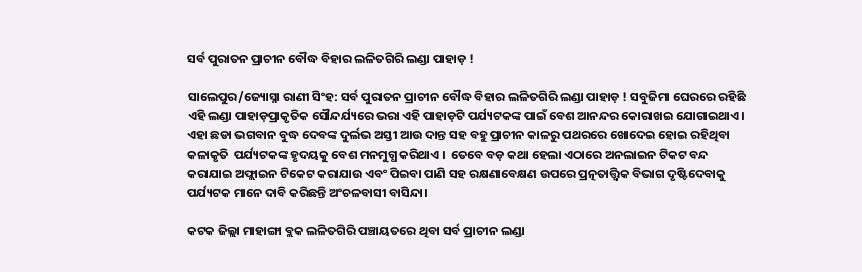ସର୍ବ ପୁରାତନ ପ୍ରାଚୀନ ବୌଦ୍ଧ ବିହାର ଲଳିତଗିରି ଲଣ୍ଡା ପାହାଡ଼ !

ସାଲେପୁର/ଜ୍ୟୋସ୍ନା ରାଣୀ ସିଂହ: ସର୍ବ ପୁରାତନ ପ୍ରାଚୀନ ବୌଦ୍ଧ ବିହାର ଲଳିତଗିରି ଲଣ୍ଡା ପାହାଡ଼ ! ସବୁଜିମା ଘେରରେ ରହିଛି ଏହି ଲଣ୍ଡା ପାହାଡ଼ପ୍ରାକୃତିକ ସୌନ୍ଦର୍ଯ୍ୟରେ ଭରା ଏହି ପାହାଡ଼ଟି ପର୍ଯ୍ୟଟକଙ୍କ ପାଇଁ ବେଶ ଆନନ୍ଦର କୋରାଖଇ ଯୋଗାଇଥାଏ। ଏହା ଛଡା ଭଗବାନ ବୁଦ୍ଧ ଦେବଙ୍କ ଦୁର୍ଲଭ ଅସ୍ତୀ ଆଉ ଦାନ୍ତ ସହ ବହୁ ପ୍ରାଚୀନ କାଳରୁ ପଥରରେ ଖୋଦେଇ ହୋଇ ରହିଥିବା କଳାକୃତି  ପର୍ଯ୍ୟଟକଙ୍କ ହୃଦୟକୁ ବେଶ ମନମୁଗ୍ଧ କରିଥାଏ ।  ତେବେ ବଡ଼ କଥା ହେଲା ଏଠାରେ ଅନଲାଇନ ଟିକଟ ବନ୍ଦ କରାଯାଇ ଅଫ୍ଲାଇନ ଟିକେଟ କରାଯାଉ ଏବଂ ପିଇବା ପାଣି ସହ ରକ୍ଷଣାବେକ୍ଷଣ ଉପରେ ପ୍ରତ୍ନତାତ୍ତ୍ୱିକ ବିଭାଗ ଦୃଷ୍ଟିଦେବାକୁ ପର୍ଯ୍ୟଟକ ମାନେ ଦାବି କରିଛନ୍ତି ଅଂଚଳବାସୀ ବାସିନ୍ଦା।

କଟକ ଜିଲ୍ଲା ମାହାଙ୍ଗା ବ୍ଲକ ଲଳିତଗିରି ପଞ୍ଚାୟତରେ ଥିବା ସର୍ବ ପ୍ରାଚୀନ ଲଣ୍ଡା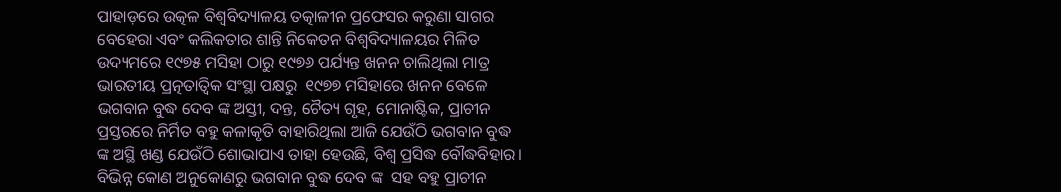ପାହାଡ଼ରେ ଉତ୍କଳ ବିଶ୍ୱବିଦ୍ୟାଳୟ ତତ୍କାଳୀନ ପ୍ରଫେସର କରୁଣା ସାଗର ବେହେରା ଏବଂ କଲିକତାର ଶାନ୍ତି ନିକେତନ ବିଶ୍ଵବିଦ୍ୟାଳୟର ମିଳିତ ଉଦ୍ୟମରେ ୧୯୭୫ ମସିହା ଠାରୁ ୧୯୭୬ ପର୍ଯ୍ୟନ୍ତ ଖନନ ଚାଲିଥିଲା ମାତ୍ର  ଭାରତୀୟ ପ୍ରତ୍ନତାତ୍ୱିକ ସଂସ୍ଥା ପକ୍ଷରୁ  ୧୯୭୭ ମସିହାରେ ଖନନ ବେଳେ ଭଗବାନ ବୁଦ୍ଧ ଦେବ ଙ୍କ ଅସ୍ତୀ, ଦନ୍ତ, ଚୈତ୍ୟ ଗୃହ, ମୋନାଷ୍ଟିକ, ପ୍ରାଚୀନ ପ୍ରସ୍ତରରେ ନିର୍ମିତ ବହୁ କଳାକୃତି ବାହାରିଥିଲା ଆଜି ଯେଉଁଠି ଭଗବାନ ବୁଦ୍ଧ ଙ୍କ ଅସ୍ଥି ଖଣ୍ଡ ଯେଉଁଠି ଶୋଭାପାଏ ତାହା ହେଉଛି, ବିଶ୍ଵ ପ୍ରସିଦ୍ଧ ବୌଦ୍ଧବିହାର। ବିଭିନ୍ନ କୋଣ ଅନୁକୋଣରୁ ଭଗବାନ ବୁଦ୍ଧ ଦେବ ଙ୍କ  ସହ ବହୁ ପ୍ରାଚୀନ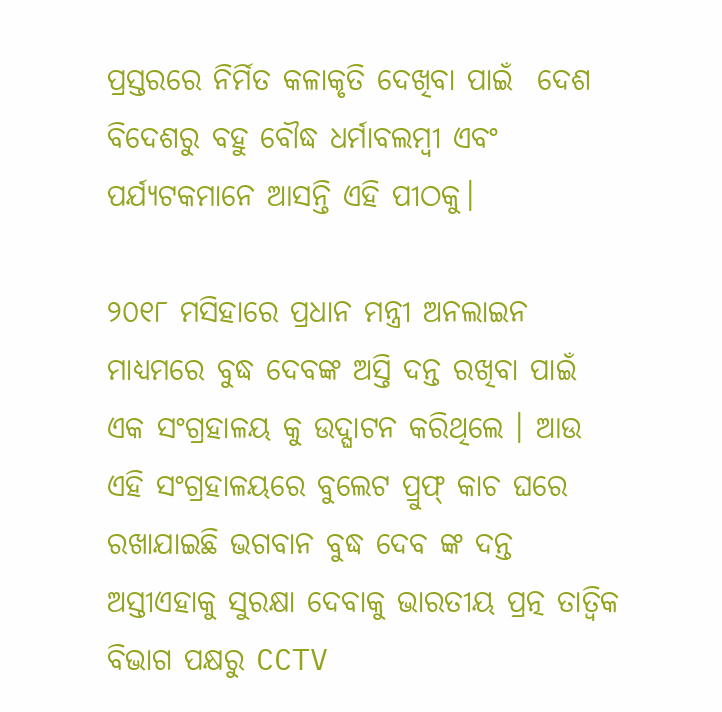ପ୍ରସ୍ତରରେ ନିର୍ମିତ କଳାକୃତି ଦେଖିବା ପାଇଁ  ଦେଶ ବିଦେଶରୁ ବହୁ ବୌଦ୍ଧ ଧର୍ମାବଲମ୍ବୀ ଏବଂ ପର୍ଯ୍ୟଟକମାନେ ଆସନ୍ତି ଏହି ପୀଠକୁ।

୨୦୧୮ ମସିହାରେ ପ୍ରଧାନ ମନ୍ତ୍ରୀ ଅନଲାଇନ ମାଧ୍ୟମରେ ବୁଦ୍ଧ ଦେବଙ୍କ ଅସ୍ତି ଦନ୍ତ ରଖିବା ପାଇଁ ଏକ ସଂଗ୍ରହାଳୟ କୁ ଉଦ୍ଘାଟନ କରିଥିଲେ । ଆଉ ଏହି ସଂଗ୍ରହାଳୟରେ ବୁଲେଟ ପ୍ରୁଫ୍ କାଚ ଘରେ ରଖାଯାଇଛି ଭଗବାନ ବୁଦ୍ଧ ଦେବ ଙ୍କ ଦନ୍ତ ଅସ୍ତୀଏହାକୁ ସୁରକ୍ଷା ଦେବାକୁ ଭାରତୀୟ ପ୍ରତ୍ନ ତାତ୍ୱିକ ବିଭାଗ ପକ୍ଷରୁ CCTV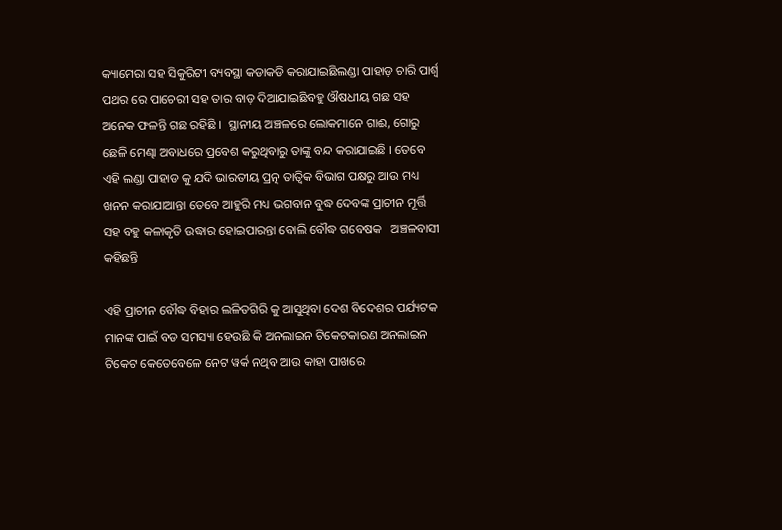କ୍ୟାମେରା ସହ ସିକୁରିଟୀ ବ୍ୟବସ୍ଥା କଡାକଡି କରାଯାଇଛିଲଣ୍ଡା ପାହାଡ଼ ଚାରି ପାର୍ଶ୍ଵ ପଥର ରେ ପାଚେରୀ ସହ ତାର ବାଡ଼ ଦିଆଯାଇଛିବହୁ ଔଷଧୀୟ ଗଛ ସହ ଅନେକ ଫଳନ୍ତି ଗଛ ରହିଛି ।  ସ୍ଥାନୀୟ ଅଞ୍ଚଳରେ ଲୋକମାନେ ଗାଈ, ଗୋରୁ ଛେଳି ମେଣ୍ଢା ଅବାଧରେ ପ୍ରବେଶ କରୁଥିବାରୁ ତାଙ୍କୁ ବନ୍ଦ କରାଯାଇଛି । ତେବେ ଏହି ଲଣ୍ଡା ପାହାଡ କୁ ଯଦି ଭାରତୀୟ ପ୍ରତ୍ନ ତାତ୍ଵିକ ବିଭାଗ ପକ୍ଷରୁ ଆଉ ମଧ୍ୟ ଖନନ କରାଯାଆନ୍ତା ତେବେ ଆହୁରି ମଧ୍ୟ ଭଗବାନ ବୁଦ୍ଧ ଦେବଙ୍କ ପ୍ରାଚୀନ ମୂର୍ତ୍ତି ସହ ବହୁ କଳାକୃତି ଉଦ୍ଧାର ହୋଇପାରନ୍ତା ବୋଲି ବୌଦ୍ଧ ଗବେଷକ   ଅଞ୍ଚଳବାସୀ କହିଛନ୍ତି

ଏହି ପ୍ରାଚୀନ ବୌଦ୍ଧ ବିହାର ଲଳିତଗିରି କୁ ଆସୁଥିବା ଦେଶ ବିଦେଶର ପର୍ଯ୍ୟଟକ ମାନଙ୍କ ପାଇଁ ବଡ ସମସ୍ୟା ହେଉଛି କି ଅନଲାଇନ ଟିକେଟକାରଣ ଅନଲାଇନ ଟିକେଟ କେତେବେଳେ ନେଟ ୱର୍କ ନଥିବ ଆଉ କାହା ପାଖରେ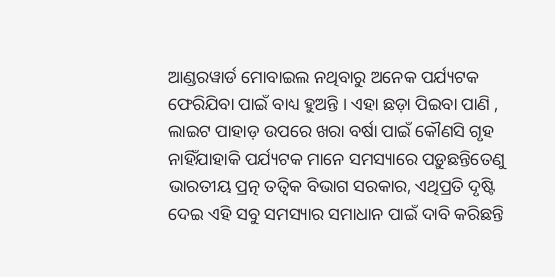ଆଣ୍ଡରୱାର୍ଡ ମୋବାଇଲ ନଥିବାରୁ ଅନେକ ପର୍ଯ୍ୟଟକ ଫେରିଯିବା ପାଇଁ ବାଧ୍ୟ ହୁଅନ୍ତି । ଏହା ଛଡ଼ା ପିଇବା ପାଣି , ଲାଇଟ ପାହାଡ଼ ଉପରେ ଖରା ବର୍ଷା ପାଇଁ କୌଣସି ଗୃହ ନାହିଁଯାହାକି ପର୍ଯ୍ୟଟକ ମାନେ ସମସ୍ୟାରେ ପଡ଼ୁଛନ୍ତିତେଣୁ ଭାରତୀୟ ପ୍ରତ୍ନ ତତ୍ୱିକ ବିଭାଗ ସରକାର, ଏଥିପ୍ରତି ଦୃଷ୍ଟି ଦେଇ ଏହି ସବୁ ସମସ୍ୟାର ସମାଧାନ ପାଇଁ ଦାବି କରିଛନ୍ତି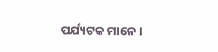ପର୍ଯ୍ୟଟକ ମାନେ ।